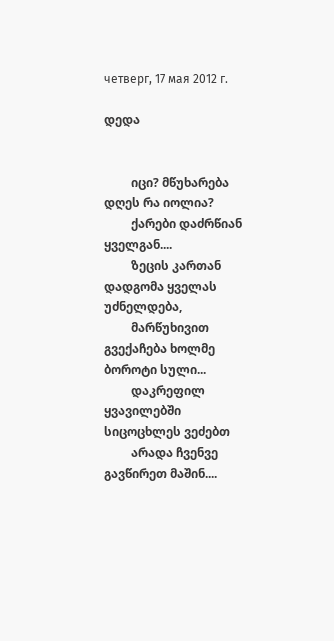четверг, 17 мая 2012 г.

დედა


         იცი? მწუხარება დღეს რა იოლია?
         ქარები დაძრწიან ყველგან....
         ზეცის კართან დადგომა ყველას უძნელდება,
         მარწუხივით გვექაჩება ხოლმე ბოროტი სული...
         დაკრეფილ ყვავილებში სიცოცხლეს ვეძებთ
         არადა ჩვენვე გავწირეთ მაშინ....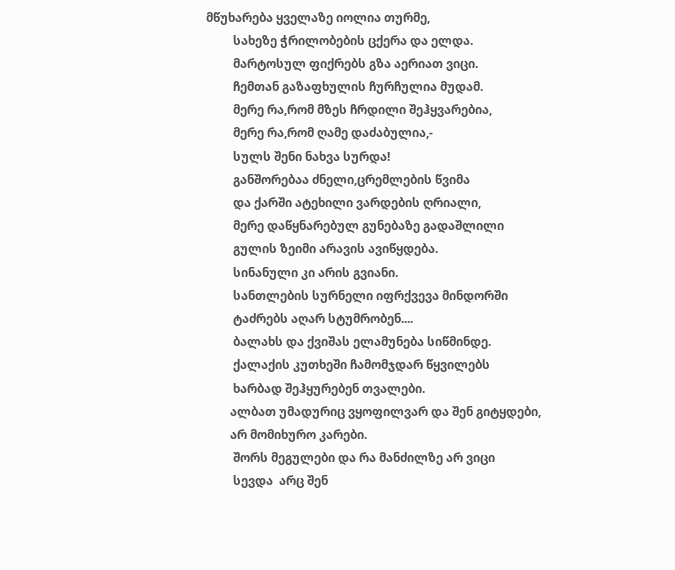მწუხარება ყველაზე იოლია თურმე,
         სახეზე ჭრილობების ცქერა და ელდა.
         მარტოსულ ფიქრებს გზა აერიათ ვიცი.
         ჩემთან გაზაფხულის ჩურჩულია მუდამ.
         მერე რა,რომ მზეს ჩრდილი შეჰყვარებია,
         მერე რა,რომ ღამე დაძაბულია,-
         სულს შენი ნახვა სურდა!
         განშორებაა ძნელი,ცრემლების წვიმა
         და ქარში ატეხილი ვარდების ღრიალი,
         მერე დაწყნარებულ გუნებაზე გადაშლილი
         გულის ზეიმი არავის ავიწყდება.
         სინანული კი არის გვიანი.
         სანთლების სურნელი იფრქვევა მინდორში
         ტაძრებს აღარ სტუმრობენ....
         ბალახს და ქვიშას ელამუნება სიწმინდე.
         ქალაქის კუთხეში ჩამომჯდარ წყვილებს
         ხარბად შეჰყურებენ თვალები.
        ალბათ უმადურიც ვყოფილვარ და შენ გიტყდები,
        არ მომიხურო კარები.
         შორს მეგულები და რა მანძილზე არ ვიცი
         სევდა  არც შენ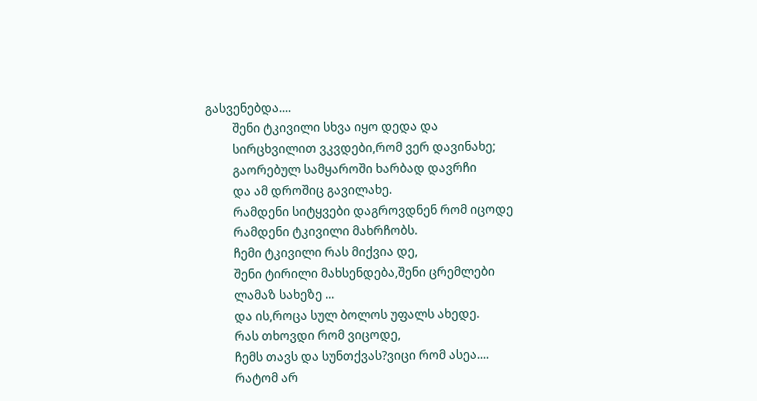გასვენებდა....
         შენი ტკივილი სხვა იყო დედა და
         სირცხვილით ვკვდები,რომ ვერ დავინახე;
         გაორებულ სამყაროში ხარბად დავრჩი
         და ამ დროშიც გავილახე.
         რამდენი სიტყვები დაგროვდნენ რომ იცოდე
         რამდენი ტკივილი მახრჩობს.
         ჩემი ტკივილი რას მიქვია დე,
         შენი ტირილი მახსენდება,შენი ცრემლები
         ლამაზ სახეზე ...
         და ის,როცა სულ ბოლოს უფალს ახედე.
         რას თხოვდი რომ ვიცოდე,
         ჩემს თავს და სუნთქვას?ვიცი რომ ასეა....
         რატომ არ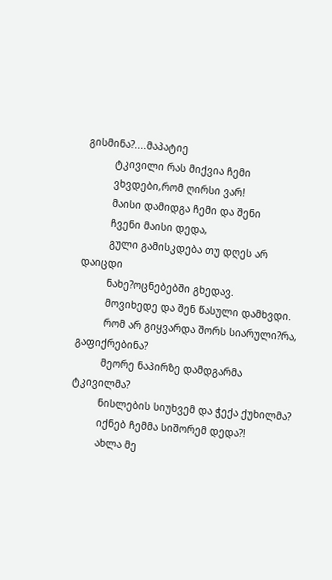გისმინა?....მაპატიე
         ტკივილი რას მიქვია ჩემი
         ვხვდები,რომ ღირსი ვარ!
         მაისი დამიდგა ჩემი და შენი
         ჩვენი მაისი დედა,
         გული გამისკდება თუ დღეს არ დაიცდი
         ნახე?ოცნებებში გხედავ.
         მოვიხედე და შენ წასული დამხვდი.
         რომ არ გიყვარდა შორს სიარული?რა, გაფიქრებინა?
         მეორე ნაპირზე დამდგარმა ტკივილმა?
         ნისლების სიუხვემ და ჭექა ქუხილმა?
         იქნებ ჩემმა სიშორემ დედა?!
         ახლა მე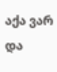აქა ვარ და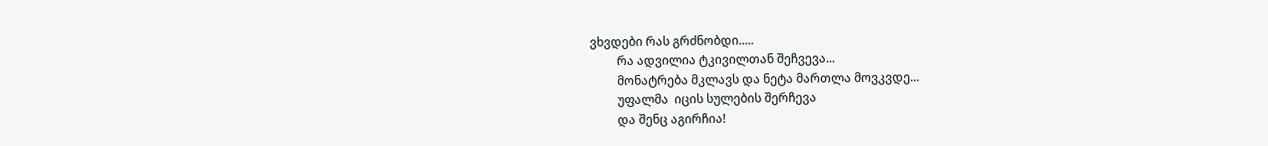ვხვდები რას გრძნობდი.....
         რა ადვილია ტკივილთან შეჩვევა...
         მონატრება მკლავს და ნეტა მართლა მოვკვდე...
         უფალმა  იცის სულების შერჩევა
         და შენც აგირჩია!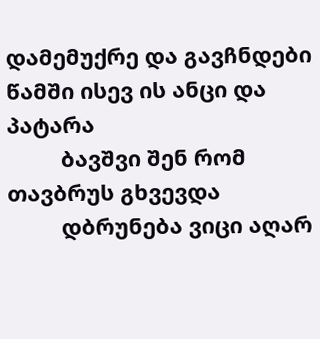დამემუქრე და გავჩნდები წამში ისევ ის ანცი და პატარა
         ბავშვი შენ რომ თავბრუს გხვევდა
         დბრუნება ვიცი აღარ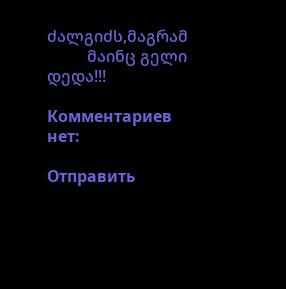ძალგიძს,მაგრამ
          მაინც გელი დედა!!!

Комментариев нет:

Отправить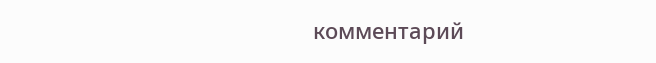комментарий